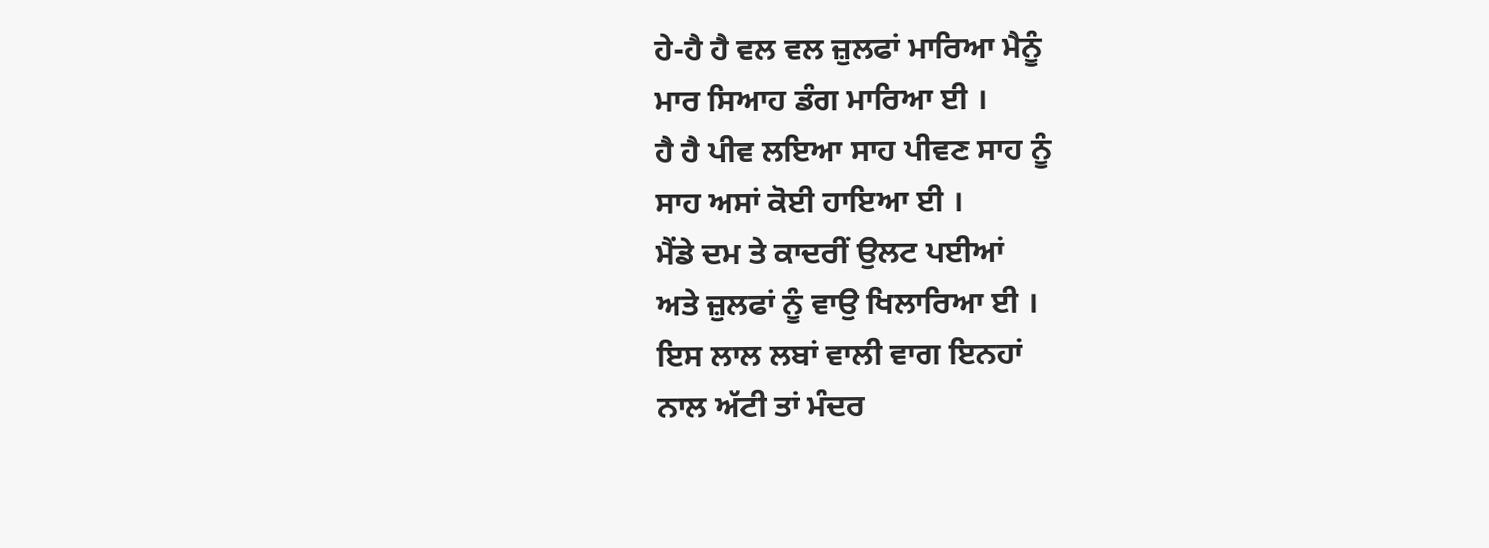ਹੇ-ਹੈ ਹੈ ਵਲ ਵਲ ਜ਼ੁਲਫਾਂ ਮਾਰਿਆ ਮੈਨੂੰ
ਮਾਰ ਸਿਆਹ ਡੰਗ ਮਾਰਿਆ ਈ ।
ਹੈ ਹੈ ਪੀਵ ਲਇਆ ਸਾਹ ਪੀਵਣ ਸਾਹ ਨੂੰ
ਸਾਹ ਅਸਾਂ ਕੋਈ ਹਾਇਆ ਈ ।
ਮੈਂਡੇ ਦਮ ਤੇ ਕਾਦਰੀਂ ਉਲਟ ਪਈਆਂ
ਅਤੇ ਜ਼ੁਲਫਾਂ ਨੂੰ ਵਾਉ ਖਿਲਾਰਿਆ ਈ ।
ਇਸ ਲਾਲ ਲਬਾਂ ਵਾਲੀ ਵਾਗ ਇਨਹਾਂ
ਨਾਲ ਅੱਟੀ ਤਾਂ ਮੰਦਰ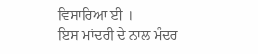ਵਿਸਾਰਿਆ ਈ ।
ਇਸ ਮਾਂਦਰੀ ਦੇ ਨਾਲ ਮੰਦਰ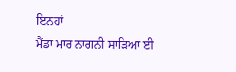ਇਨਹਾਂ
ਮੈਂਡਾ ਮਾਰ ਨਾਗਨੀ ਸਾੜਿਆ ਈ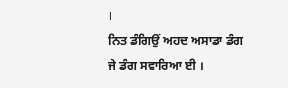।
ਨਿਤ ਡੰਗਿਉਂ ਅਹਦ ਅਸਾਡਾ ਡੰਗ
ਜੇ ਡੰਗ ਸਵਾਰਿਆ ਈ ।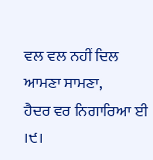ਵਲ ਵਲ ਨਹੀਂ ਦਿਲ ਆਮਣਾ ਸਾਮਣਾ,
ਹੈਦਰ ਵਰ ਨਿਗਾਰਿਆ ਈ ।੯।